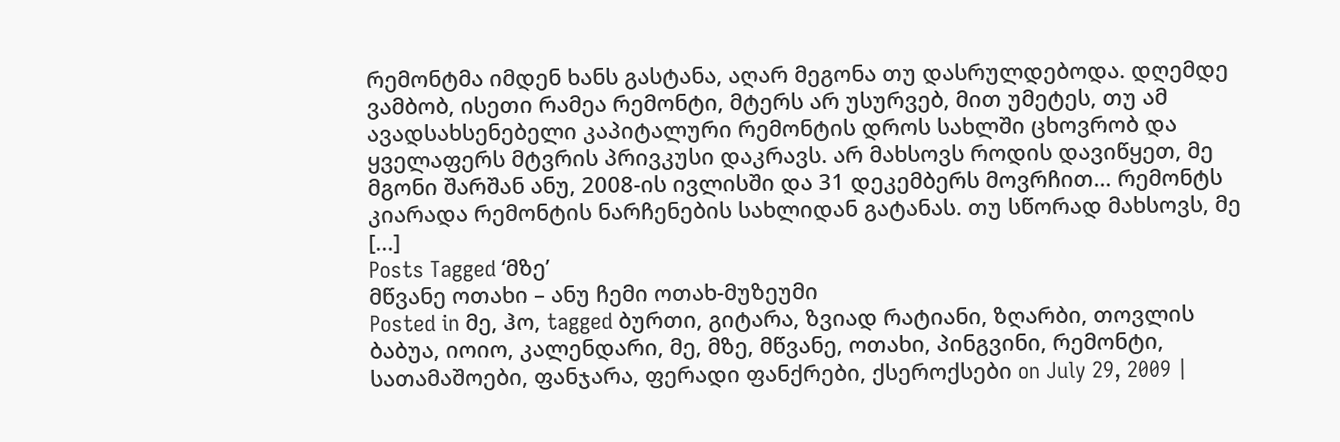რემონტმა იმდენ ხანს გასტანა, აღარ მეგონა თუ დასრულდებოდა. დღემდე ვამბობ, ისეთი რამეა რემონტი, მტერს არ უსურვებ, მით უმეტეს, თუ ამ ავადსახსენებელი კაპიტალური რემონტის დროს სახლში ცხოვრობ და ყველაფერს მტვრის პრივკუსი დაკრავს. არ მახსოვს როდის დავიწყეთ, მე მგონი შარშან ანუ, 2008-ის ივლისში და 31 დეკემბერს მოვრჩით… რემონტს კიარადა რემონტის ნარჩენების სახლიდან გატანას. თუ სწორად მახსოვს, მე [...]
Posts Tagged ‘მზე’
მწვანე ოთახი – ანუ ჩემი ოთახ-მუზეუმი
Posted in მე, ჰო, tagged ბურთი, გიტარა, ზვიად რატიანი, ზღარბი, თოვლის ბაბუა, იოიო, კალენდარი, მე, მზე, მწვანე, ოთახი, პინგვინი, რემონტი, სათამაშოები, ფანჯარა, ფერადი ფანქრები, ქსეროქსები on July 29, 2009 |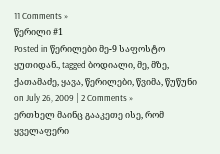11 Comments »
წერილი #1
Posted in წერილები მე-9 საფოსტო ყუთიდან., tagged ბოდიალი, მე, მზე, ქათამაძე, ყავა, წერილები, წვიმა, წუწუნი on July 26, 2009 | 2 Comments »
ერთხელ მაინც გააკეთე ისე, რომ ყველაფერი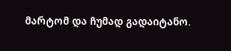მარტომ და ჩუმად გადაიტანო.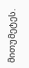მითუმეტეს.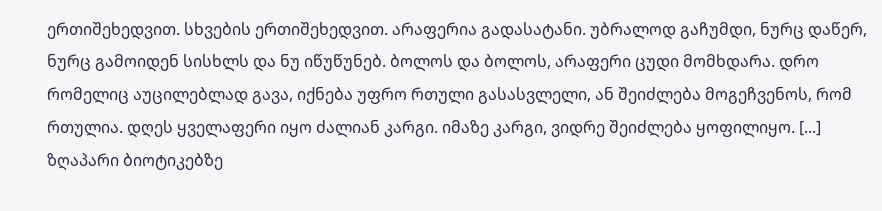ერთიშეხედვით. სხვების ერთიშეხედვით. არაფერია გადასატანი. უბრალოდ გაჩუმდი, ნურც დაწერ, ნურც გამოიდენ სისხლს და ნუ იწუწუნებ. ბოლოს და ბოლოს, არაფერი ცუდი მომხდარა. დრო რომელიც აუცილებლად გავა, იქნება უფრო რთული გასასვლელი, ან შეიძლება მოგეჩვენოს, რომ რთულია. დღეს ყველაფერი იყო ძალიან კარგი. იმაზე კარგი, ვიდრე შეიძლება ყოფილიყო. [...]
ზღაპარი ბიოტიკებზე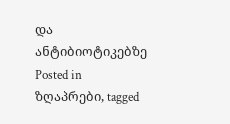და ანტიბიოტიკებზე
Posted in ზღაპრები, tagged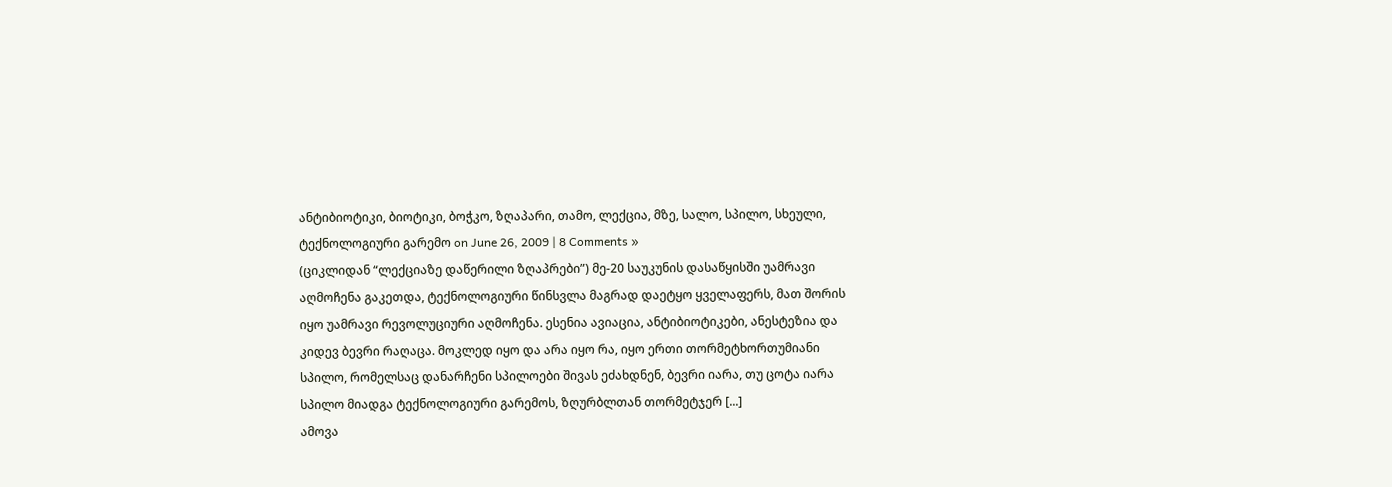ანტიბიოტიკი, ბიოტიკი, ბოჭკო, ზღაპარი, თამო, ლექცია, მზე, სალო, სპილო, სხეული, ტექნოლოგიური გარემო on June 26, 2009 | 8 Comments »
(ციკლიდან “ლექციაზე დაწერილი ზღაპრები”) მე-20 საუკუნის დასაწყისში უამრავი აღმოჩენა გაკეთდა, ტექნოლოგიური წინსვლა მაგრად დაეტყო ყველაფერს, მათ შორის იყო უამრავი რევოლუციური აღმოჩენა. ესენია ავიაცია, ანტიბიოტიკები, ანესტეზია და კიდევ ბევრი რაღაცა. მოკლედ იყო და არა იყო რა, იყო ერთი თორმეტხორთუმიანი სპილო, რომელსაც დანარჩენი სპილოები შივას ეძახდნენ, ბევრი იარა, თუ ცოტა იარა სპილო მიადგა ტექნოლოგიური გარემოს, ზღურბლთან თორმეტჯერ [...]
ამოვა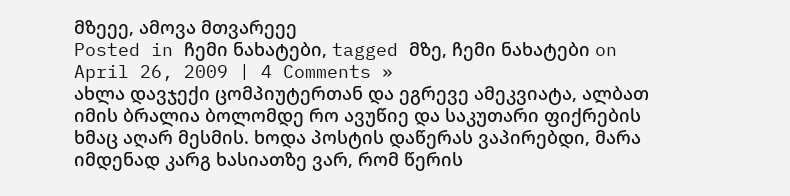მზეეე, ამოვა მთვარეეე
Posted in ჩემი ნახატები, tagged მზე, ჩემი ნახატები on April 26, 2009 | 4 Comments »
ახლა დავჯექი ცომპიუტერთან და ეგრევე ამეკვიატა, ალბათ იმის ბრალია ბოლომდე რო ავუწიე და საკუთარი ფიქრების ხმაც აღარ მესმის. ხოდა პოსტის დაწერას ვაპირებდი, მარა იმდენად კარგ ხასიათზე ვარ, რომ წერის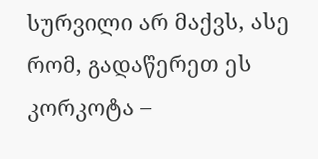სურვილი არ მაქვს, ასე რომ, გადაწერეთ ეს კორკოტა –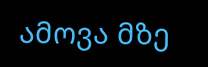ამოვა მზე